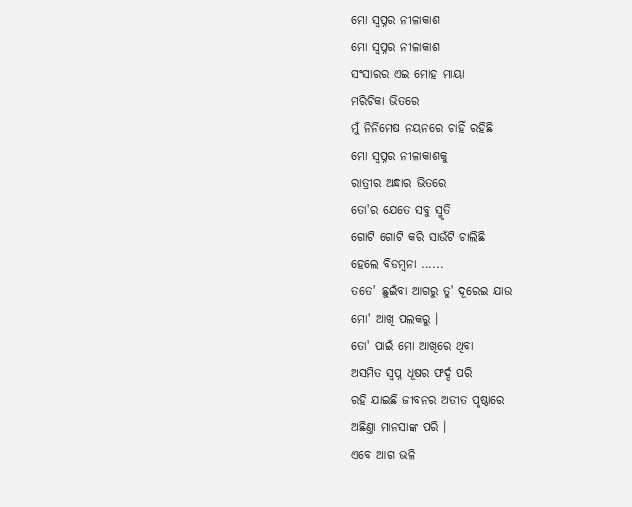ମୋ ସ୍ଵପ୍ନର ନୀଳାକାଶ
ମୋ ସ୍ଵପ୍ନର ନୀଳାକାଶ
ସଂସାରର ଏଇ ମୋହ ମାୟା
ମରିଚିକା ଭିତରେ
ମୁଁ ନିର୍ନିମେଷ ନୟନରେ ଚାହିଁ ରହିଛି
ମୋ ସ୍ଵପ୍ନର ନୀଳାକାଶକୁ
ରାତ୍ରୀର ଅନ୍ଧାର ଭିତରେ
ତୋ'ର ଯେତେ ସବୁ ସ୍ମୃତି
ଗୋଟି ଗୋଟି କରି ସାଉଁଟି ଚାଲିଛି
ହେଲେ ବିଡମ୍ବନା ......
ତତେ' ଛୁଇଁବା ଆଗରୁ ତୁ' ଦୂରେଇ ଯାଉ
ମୋ' ଆଖି ପଲକରୁ ।
ତୋ' ପାଇଁ ମୋ ଆଖିରେ ଥିବା
ଅସମିତ ସ୍ଵପ୍ନ ଧୂଷର ଫର୍ଦ୍ଦ ପରି
ରହି ଯାଇଛି ଜୀବନର ଅତୀତ ପୃଷ୍ଠାରେ
ଅଛିଣ୍ତା ମାନସାଙ୍କ ପରି ।
ଏବେ ଆଗ ଭଳି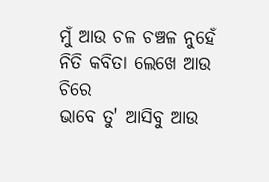ମୁଁ ଆଉ ଚଳ ଚଞ୍ଚଳ ନୁହେଁ
ନିତି କବିତା ଲେଖେ ଆଉ ଚିରେ
ଭାବେ ତୁ' ଆସିବୁ ଆଉ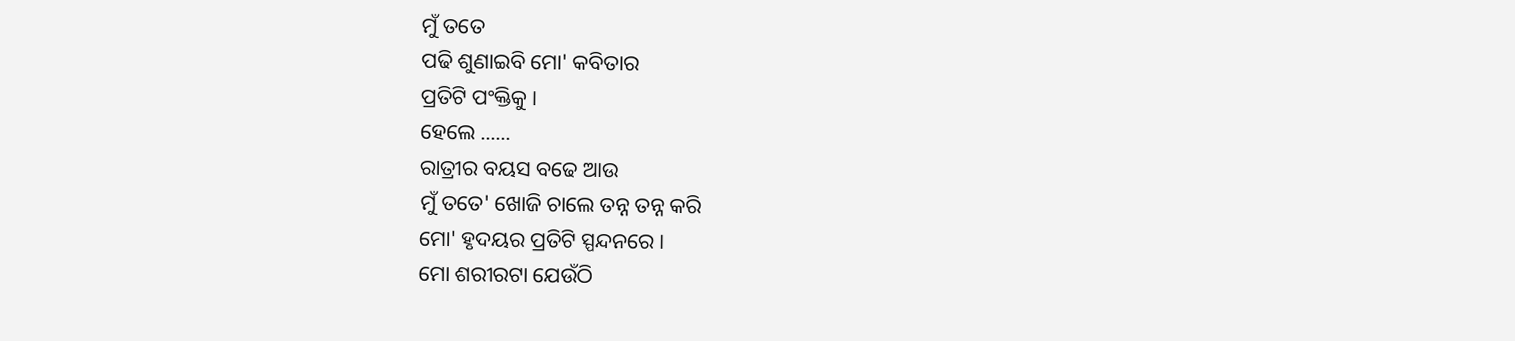ମୁଁ ତତେ
ପଢି ଶୁଣାଇବି ମୋ' କବିତାର
ପ୍ରତିଟି ପଂକ୍ତିକୁ ।
ହେଲେ ......
ରାତ୍ରୀର ବୟସ ବଢେ ଆଉ
ମୁଁ ତତେ' ଖୋଜି ଚାଲେ ତନ୍ନ ତନ୍ନ କରି
ମୋ' ହୃଦୟର ପ୍ରତିଟି ସ୍ପନ୍ଦନରେ ।
ମୋ ଶରୀରଟା ଯେଉଁଠି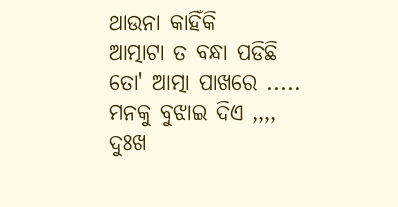ଥାଉନା କାହିଁକି
ଆତ୍ମାଟା ତ ବନ୍ଧା ପଡିଛି
ତୋ' ଆତ୍ମା ପାଖରେ .....
ମନକୁ ବୁଝାଇ ଦିଏ ,,,,
ଦୁଃଖ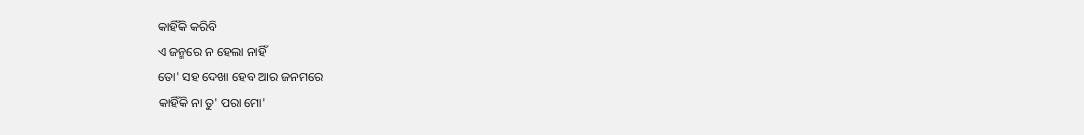କାହିଁକି କରିବି
ଏ ଜନ୍ମରେ ନ ହେଲା ନାହିଁ
ତୋ' ସହ ଦେଖା ହେବ ଆର ଜନମରେ
କାହିଁକି ନା ତୁ' ପରା ମୋ'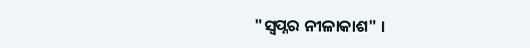"ସ୍ଵପ୍ନର ନୀଳାକାଶ" ।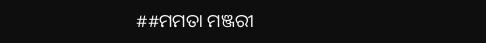##ମମତା ମଞ୍ଜରୀ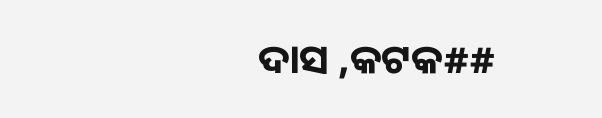ଦାସ ,କଟକ##